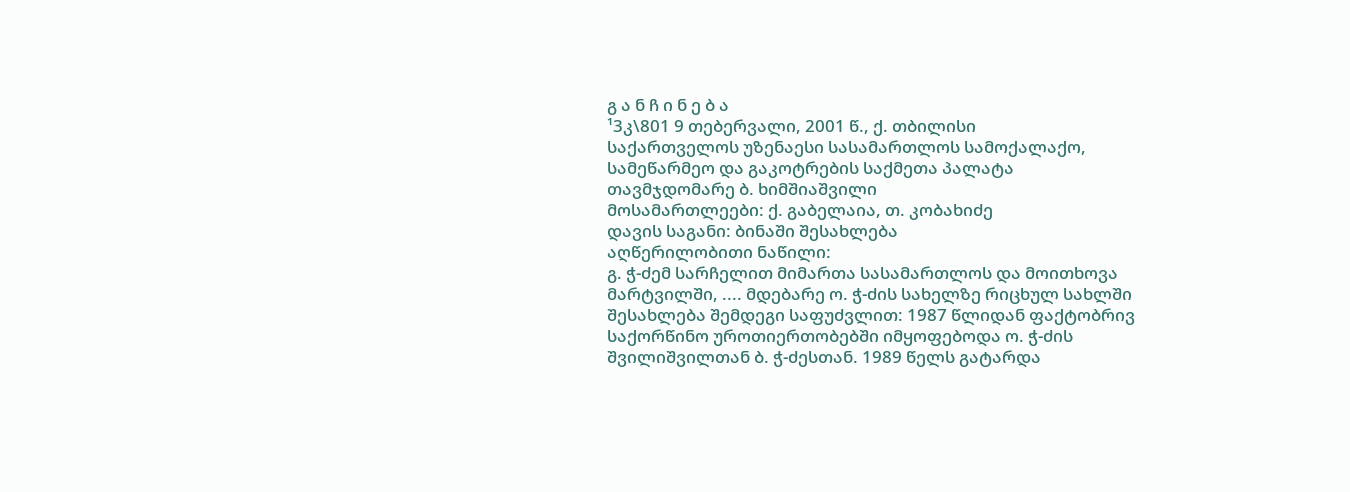გ ა ნ ჩ ი ნ ე ბ ა
¹3კ\801 9 თებერვალი, 2001 წ., ქ. თბილისი
საქართველოს უზენაესი სასამართლოს სამოქალაქო, სამეწარმეო და გაკოტრების საქმეთა პალატა
თავმჯდომარე ბ. ხიმშიაშვილი
მოსამართლეები: ქ. გაბელაია, თ. კობახიძე
დავის საგანი: ბინაში შესახლება
აღწერილობითი ნაწილი:
გ. ჭ-ძემ სარჩელით მიმართა სასამართლოს და მოითხოვა მარტვილში, .... მდებარე ო. ჭ-ძის სახელზე რიცხულ სახლში შესახლება შემდეგი საფუძვლით: 1987 წლიდან ფაქტობრივ საქორწინო უროთიერთობებში იმყოფებოდა ო. ჭ-ძის შვილიშვილთან ბ. ჭ-ძესთან. 1989 წელს გატარდა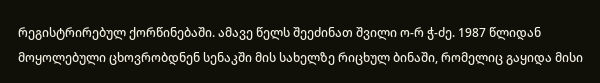რეგისტრირებულ ქორწინებაში. ამავე წელს შეეძინათ შვილი ო-რ ჭ-ძე. 1987 წლიდან მოყოლებული ცხოვრობდნენ სენაკში მის სახელზე რიცხულ ბინაში, რომელიც გაყიდა მისი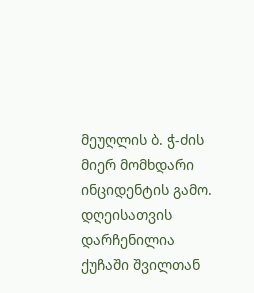მეუღლის ბ. ჭ-ძის მიერ მომხდარი ინციდენტის გამო. დღეისათვის დარჩენილია ქუჩაში შვილთან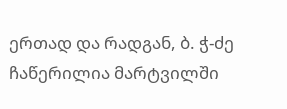ერთად და რადგან, ბ. ჭ-ძე ჩაწერილია მარტვილში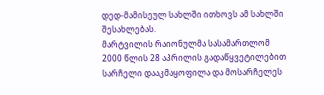დედ-მამისეულ სახლში ითხოვს ამ სახლში შესახლებას.
მარტვილის რაიონულმა სასამართლომ 2000 წლის 28 აპრილის გადაწყვეტილებით სარჩელი დააკმაყოფილა და მოსარჩელეს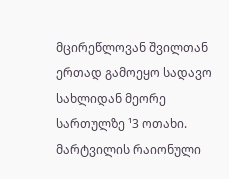მცირეწლოვან შვილთან ერთად გამოეყო სადავო სახლიდან მეორე სართულზე ¹3 ოთახი. მარტვილის რაიონული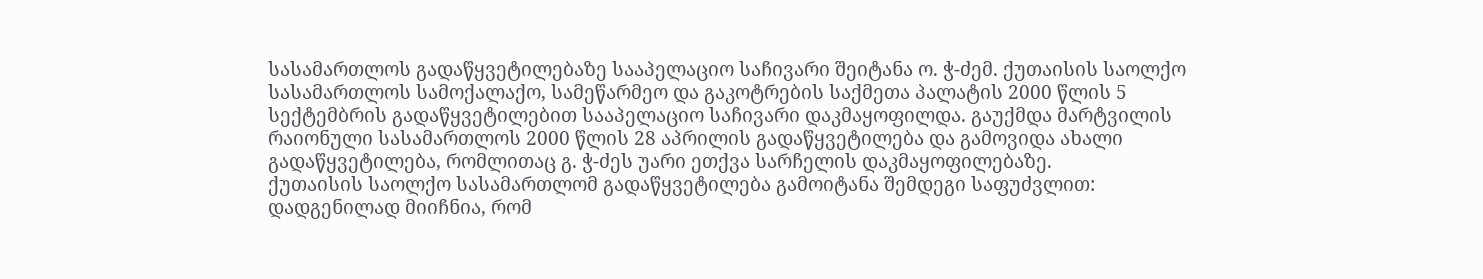სასამართლოს გადაწყვეტილებაზე სააპელაციო საჩივარი შეიტანა ო. ჭ-ძემ. ქუთაისის საოლქო სასამართლოს სამოქალაქო, სამეწარმეო და გაკოტრების საქმეთა პალატის 2000 წლის 5 სექტემბრის გადაწყვეტილებით სააპელაციო საჩივარი დაკმაყოფილდა. გაუქმდა მარტვილის რაიონული სასამართლოს 2000 წლის 28 აპრილის გადაწყვეტილება და გამოვიდა ახალი გადაწყვეტილება, რომლითაც გ. ჭ-ძეს უარი ეთქვა სარჩელის დაკმაყოფილებაზე.
ქუთაისის საოლქო სასამართლომ გადაწყვეტილება გამოიტანა შემდეგი საფუძვლით: დადგენილად მიიჩნია, რომ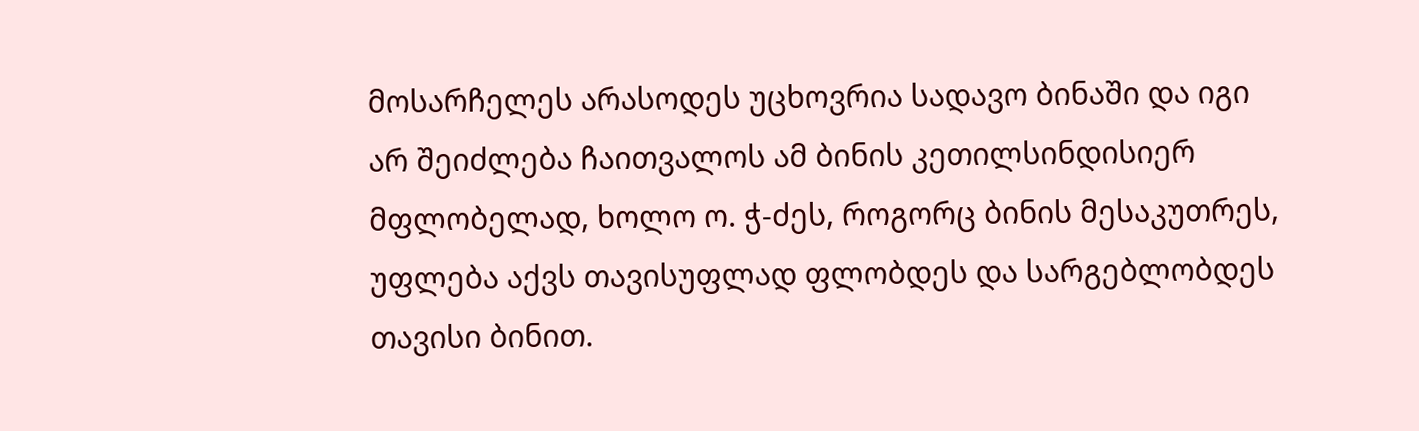მოსარჩელეს არასოდეს უცხოვრია სადავო ბინაში და იგი არ შეიძლება ჩაითვალოს ამ ბინის კეთილსინდისიერ მფლობელად, ხოლო ო. ჭ-ძეს, როგორც ბინის მესაკუთრეს, უფლება აქვს თავისუფლად ფლობდეს და სარგებლობდეს თავისი ბინით.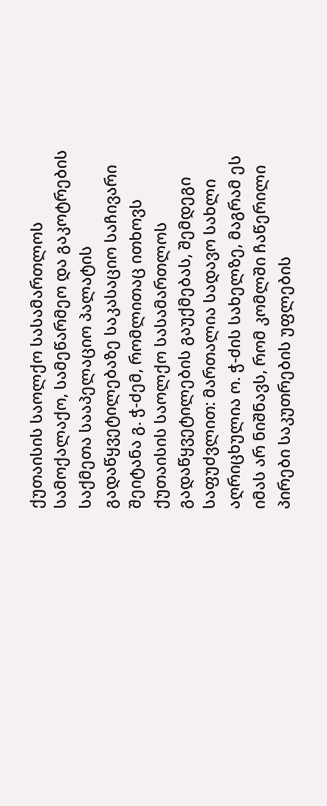ქუთაისის საოლქო სასამართლოს სამოქალაქო, სამეწარმეო და გაკოტრების საქმეთა სააპელაციო პალატის გადაწყვეტილებაზე საკასაციო საჩივარი შეიტანა გ. ჭ-ძემ, რომლითაც ითხოვს ქუთაისის საოლქო სასამართლოს გადაწყვეტილების გაუქმებას, შემდეგი საფუძვლით: მართალია სადავო სახლი აღრიცხულია ო. ჭ-ძის სახელზე, მაგრამ ეს იმას არ ნიშნავს, რომ კომლში ჩაწერილი პირები საკუთრების უფლების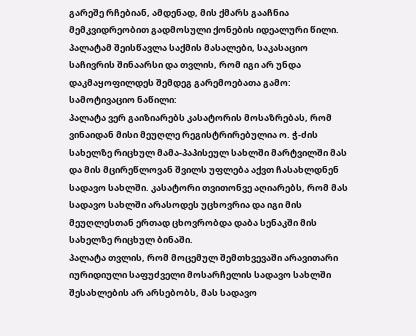გარეშე რჩებიან, ამდენად, მის ქმარს გააჩნია მემკვიდრეობით გადმოსული ქონების იდეალური წილი.
პალატამ შეისწავლა საქმის მასალები, საკასაციო საჩივრის შინაარსი და თვლის, რომ იგი არ უნდა დაკმაყოფილდეს შემდეგ გარემოებათა გამო:
სამოტივაციო ნაწილი:
პალატა ვერ გაიზიარებს კასატორის მოსაზრებას, რომ ვინაიდან მისი მეუღლე რეგისტრირებულია ო. ჭ-ძის სახელზე რიცხულ მამა-პაპისეულ სახლში მარტვილში მას და მის მცირეწლოვან შვილს უფლება აქვთ ჩასახლდნენ სადავო სახლში. კასატორი თვითონვე აღიარებს, რომ მას სადავო სახლში არასოდეს უცხოვრია და იგი მის მეუღლესთან ერთად ცხოვრობდა დაბა სენაკში მის სახელზე რიცხულ ბინაში.
პალატა თვლის, რომ მოცემულ შემთხვევაში არავითარი იურიდიული საფუძველი მოსარჩელის სადავო სახლში შესახლების არ არსებობს, მას სადავო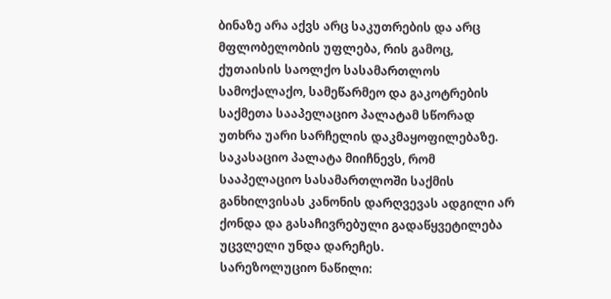ბინაზე არა აქვს არც საკუთრების და არც მფლობელობის უფლება, რის გამოც, ქუთაისის საოლქო სასამართლოს სამოქალაქო, სამეწარმეო და გაკოტრების საქმეთა სააპელაციო პალატამ სწორად უთხრა უარი სარჩელის დაკმაყოფილებაზე.
საკასაციო პალატა მიიჩნევს, რომ სააპელაციო სასამართლოში საქმის განხილვისას კანონის დარღვევას ადგილი არ ქონდა და გასაჩივრებული გადაწყვეტილება უცვლელი უნდა დარეჩეს.
სარეზოლუციო ნაწილი: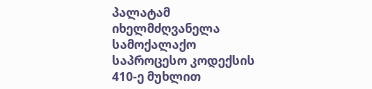პალატამ იხელმძღვანელა სამოქალაქო საპროცესო კოდექსის 410-ე მუხლით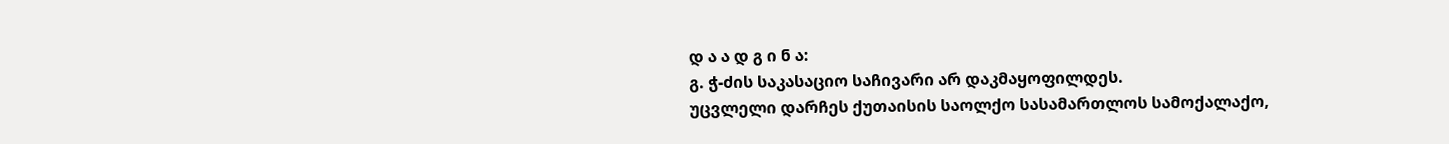დ ა ა დ გ ი ნ ა:
გ. ჭ-ძის საკასაციო საჩივარი არ დაკმაყოფილდეს.
უცვლელი დარჩეს ქუთაისის საოლქო სასამართლოს სამოქალაქო,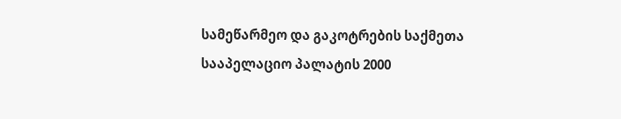სამეწარმეო და გაკოტრების საქმეთა სააპელაციო პალატის 2000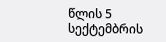წლის 5 სექტემბრის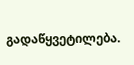გადაწყვეტილება.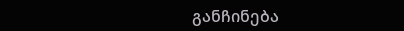განჩინება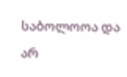საბოლოოა და არ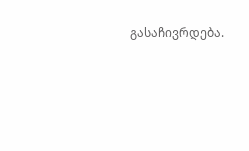გასაჩივრდება.